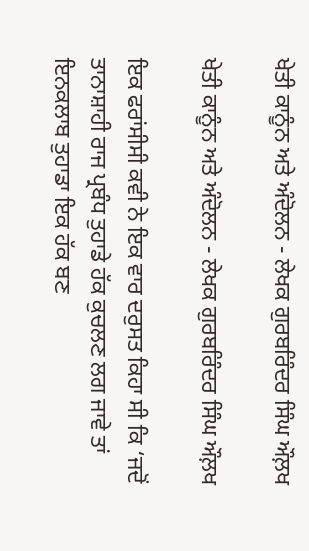ਖੇਤੀ ਕਾਨੂੰਨ ਅਤੇ ਅੰਦੋਲਨ - ਲੇਖਕ ਗੁਰਬਰਿੰਦਰ ਸਿੰਘ ਔਲ਼ਖ

ਖੇਤੀ ਕਾਨੂੰਨ ਅਤੇ ਅੰਦੋਲਨ - ਲੇਖਕ ਗੁਰਬਰਿੰਦਰ ਸਿੰਘ ਔਲ਼ਖ

ਇਕ ਫਰਾਂਸੀਸੀ ਕਵੀ ਨੇ ਇਕ ਵਾਰ ਦਰੁਸਤ ਕਿਹਾ ਸੀ ਕਿ ‘ਜਦੋਂ ਤਾਨਾਸ਼ਾਹੀ ਰਾਜ ਪ੍ਰਬੰਧ ਤੁਹਾਡੇ ਹੱਕ ਕੁਚਲਣ ਲਗ ਜਾਵੇ ਤਾਂ ਇਨਕਲਾਬ ਤੁਹਾਡਾ ਇਕ ਹੱਕ ਬਣ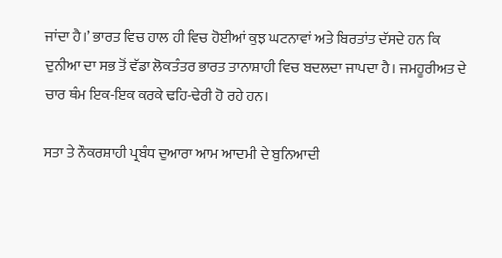ਜਾਂਦਾ ਹੈ।’ ਭਾਰਤ ਵਿਚ ਹਾਲ ਹੀ ਵਿਚ ਹੋਈਆਂ ਕੁਝ ਘਟਨਾਵਾਂ ਅਤੇ ਬਿਰਤਾਂਤ ਦੱਸਦੇ ਹਨ ਕਿ ਦੁਨੀਆ ਦਾ ਸਭ ਤੋਂ ਵੱਡਾ ਲੋਕਤੰਤਰ ਭਾਰਤ ਤਾਨਾਸ਼ਾਹੀ ਵਿਚ ਬਦਲਦਾ ਜਾਪਦਾ ਹੈ। ਜਮਹੂਰੀਅਤ ਦੇ ਚਾਰ ਥੰਮ ਇਕ-ਇਕ ਕਰਕੇ ਢਹਿ-ਢੇਰੀ ਹੋ ਰਹੇ ਹਨ।

ਸਤਾ ਤੇ ਨੌਕਰਸ਼ਾਹੀ ਪ੍ਰਬੰਧ ਦੁਆਰਾ ਆਮ ਆਦਮੀ ਦੇ ਬੁਨਿਆਦੀ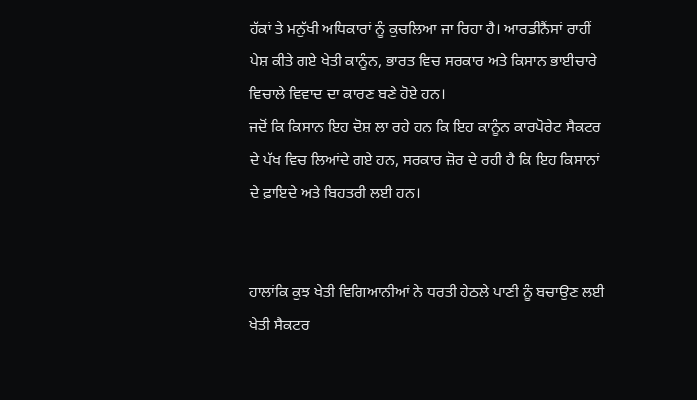ਹੱਕਾਂ ਤੇ ਮਨੁੱਖੀ ਅਧਿਕਾਰਾਂ ਨੂੰ ਕੁਚਲਿਆ ਜਾ ਰਿਹਾ ਹੈ। ਆਰਡੀਨੈਂਸਾਂ ਰਾਹੀਂ ਪੇਸ਼ ਕੀਤੇ ਗਏ ਖੇਤੀ ਕਾਨੂੰਨ, ਭਾਰਤ ਵਿਚ ਸਰਕਾਰ ਅਤੇ ਕਿਸਾਨ ਭਾਈਚਾਰੇ ਵਿਚਾਲੇ ਵਿਵਾਦ ਦਾ ਕਾਰਣ ਬਣੇ ਹੋਏ ਹਨ।
ਜਦੋਂ ਕਿ ਕਿਸਾਨ ਇਹ ਦੋਸ਼ ਲਾ ਰਹੇ ਹਨ ਕਿ ਇਹ ਕਾਨੂੰਨ ਕਾਰਪੋਰੇਟ ਸੈਕਟਰ ਦੇ ਪੱਖ ਵਿਚ ਲਿਆਂਦੇ ਗਏ ਹਨ, ਸਰਕਾਰ ਜ਼ੋਰ ਦੇ ਰਹੀ ਹੈ ਕਿ ਇਹ ਕਿਸਾਨਾਂ ਦੇ ਫ਼ਾਇਦੇ ਅਤੇ ਬਿਹਤਰੀ ਲਈ ਹਨ।


ਹਾਲਾਂਕਿ ਕੁਝ ਖੇਤੀ ਵਿਗਿਆਨੀਆਂ ਨੇ ਧਰਤੀ ਹੇਠਲੇ ਪਾਣੀ ਨੂੰ ਬਚਾਉਣ ਲਈ ਖੇਤੀ ਸੈਕਟਰ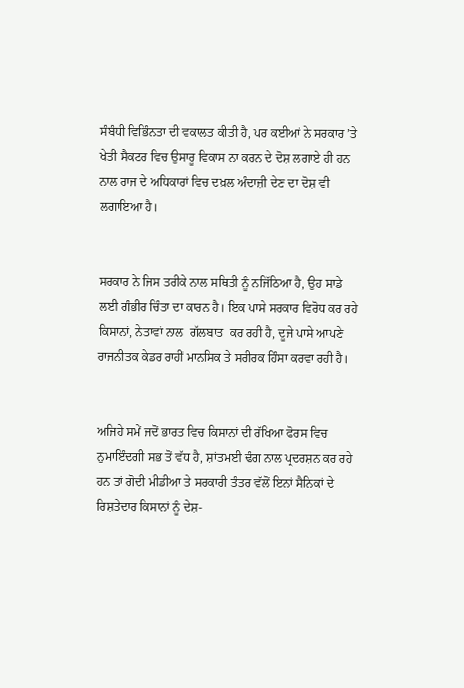ਸੰਬੰਧੀ ਵਿਭਿੰਨਤਾ ਦੀ ਵਕਾਲਤ ਕੀਤੀ ਹੈ, ਪਰ ਕਈਆਂ ਨੇ ਸਰਕਾਰ ’ਤੇ ਖੇਤੀ ਸੈਕਟਰ ਵਿਚ ਉਸਾਰੂ ਵਿਕਾਸ ਨਾ ਕਰਨ ਦੇ ਦੋਸ਼ ਲਗਾਏ ਹੀ ਹਨ ਨਾਲ ਰਾਜ ਦੇ ਅਧਿਕਾਰਾਂ ਵਿਚ ਦਖ਼ਲ ਅੰਦਾਜ਼ੀ ਦੇਣ ਦਾ ਦੋਸ਼ ਵੀ ਲਗਾਇਆ ਹੈ।


ਸਰਕਾਰ ਨੇ ਜਿਸ ਤਰੀਕੇ ਨਾਲ ਸਥਿਤੀ ਨੂੰ ਨਜਿੱਠਿਆ ਹੈ, ਉਹ ਸਾਡੇ ਲਈ ਗੰਭੀਰ ਚਿੰਤਾ ਦਾ ਕਾਰਨ ਹੈ। ਇਕ ਪਾਸੇ ਸਰਕਾਰ ਵਿਰੋਧ ਕਰ ਰਹੇ ਕਿਸਾਨਾਂ, ਨੇਤਾਵਾਂ ਨਾਲ  ਗੱਲਬਾਤ  ਕਰ ਰਹੀ ਹੈ, ਦੂਜੇ ਪਾਸੇ ਆਪਣੇ ਰਾਜਨੀਤਕ ਕੇਡਰ ਰਾਹੀਂ ਮਾਨਸਿਕ ਤੇ ਸਰੀਰਕ ਹਿੰਸਾ ਕਰਵਾ ਰਹੀ ਹੈ।


ਅਜਿਹੇ ਸਮੇਂ ਜਦੋਂ ਭਾਰਤ ਵਿਚ ਕਿਸਾਨਾਂ ਦੀ ਰੱਖਿਆ ਫੋਰਸ ਵਿਚ ਨੁਮਾਇੰਦਗੀ ਸਭ ਤੋਂ ਵੱਧ ਹੈ, ਸ਼ਾਂਤਮਈ ਢੰਗ ਨਾਲ ਪ੍ਰਦਰਸ਼ਨ ਕਰ ਰਹੇ ਹਨ ਤਾਂ ਗੋਦੀ ਮੀਡੀਆ ਤੇ ਸਰਕਾਰੀ ਤੰਤਰ ਵੱਲੋਂ ਇਨਾਂ ਸੈਨਿਕਾਂ ਦੇ ਰਿਸ਼ਤੇਦਾਰ ਕਿਸਾਨਾਂ ਨੂੰ ਦੇਸ਼-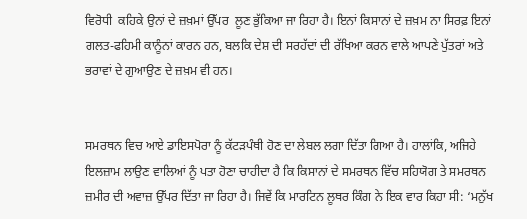ਵਿਰੋਧੀ  ਕਹਿਕੇ ਉਨਾਂ ਦੇ ਜ਼ਖ਼ਮਾਂ ਉੱਪਰ  ਲੂਣ ਭੁੱਕਿਆ ਜਾ ਰਿਹਾ ਹੈ। ਇਨਾਂ ਕਿਸਾਨਾਂ ਦੇ ਜ਼ਖ਼ਮ ਨਾ ਸਿਰਫ਼ ਇਨਾਂ ਗਲਤ-ਫਹਿਮੀ ਕਾਨੂੰਨਾਂ ਕਾਰਨ ਹਨ, ਬਲਕਿ ਦੇਸ਼ ਦੀ ਸਰਹੱਦਾਂ ਦੀ ਰੱਖਿਆ ਕਰਨ ਵਾਲੇ ਆਪਣੇ ਪੁੱਤਰਾਂ ਅਤੇ ਭਰਾਵਾਂ ਦੇ ਗੁਆਉਣ ਦੇ ਜ਼ਖ਼ਮ ਵੀ ਹਨ।


ਸਮਰਥਨ ਵਿਚ ਆਏ ਡਾਇਸਪੋਰਾ ਨੂੰ ਕੱਟੜਪੰਥੀ ਹੋਣ ਦਾ ਲੇਬਲ ਲਗਾ ਦਿੱਤਾ ਗਿਆ ਹੈ। ਹਾਲਾਂਕਿ, ਅਜਿਹੇ ਇਲਜ਼ਾਮ ਲਾਉਣ ਵਾਲਿਆਂ ਨੂੰ ਪਤਾ ਹੋਣਾ ਚਾਹੀਦਾ ਹੈ ਕਿ ਕਿਸਾਨਾਂ ਦੇ ਸਮਰਥਨ ਵਿੱਚ ਸਹਿਯੋਗ ਤੇ ਸਮਰਥਨ ਜ਼ਮੀਰ ਦੀ ਅਵਾਜ਼ ਉੱਪਰ ਦਿੱਤਾ ਜਾ ਰਿਹਾ ਹੈ। ਜਿਵੇਂ ਕਿ ਮਾਰਟਿਨ ਲੂਥਰ ਕਿੰਗ ਨੇ ਇਕ ਵਾਰ ਕਿਹਾ ਸੀ: ‘ਮਨੁੱਖ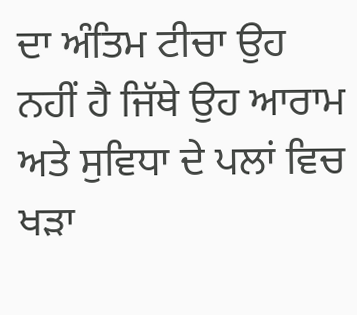ਦਾ ਅੰਤਿਮ ਟੀਚਾ ਉਹ ਨਹੀਂ ਹੈ ਜਿੱਥੇ ਉਹ ਆਰਾਮ ਅਤੇ ਸੁਵਿਧਾ ਦੇ ਪਲਾਂ ਵਿਚ ਖੜਾ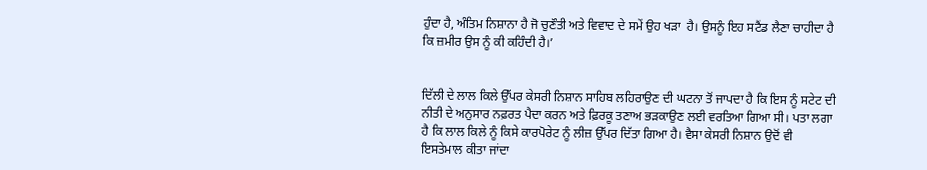ਹੁੰਦਾ ਹੈ, ਅੰਤਿਮ ਨਿਸ਼ਾਨਾ ਹੈ ਜੋ ਚੁਣੌਤੀ ਅਤੇ ਵਿਵਾਦ ਦੇ ਸਮੇਂ ਉਹ ਖੜਾ  ਹੈ। ਉਸਨੂੰ ਇਹ ਸਟੈਂਡ ਲੈਣਾ ਚਾਹੀਦਾ ਹੈ ਕਿ ਜ਼ਮੀਰ ਉਸ ਨੂੰ ਕੀ ਕਹਿੰਦੀ ਹੈ।’


ਦਿੱਲੀ ਦੇ ਲਾਲ ਕਿਲੇ ਉੱਪਰ ਕੇਸਰੀ ਨਿਸ਼ਾਨ ਸਾਹਿਬ ਲਹਿਰਾਉਣ ਦੀ ਘਟਨਾ ਤੋਂ ਜਾਪਦਾ ਹੈ ਕਿ ਇਸ ਨੂੰ ਸਟੇਟ ਦੀ ਨੀਤੀ ਦੇ ਅਨੁਸਾਰ ਨਫ਼ਰਤ ਪੈਦਾ ਕਰਨ ਅਤੇ ਫ਼ਿਰਕੂ ਤਣਾਅ ਭੜਕਾਉਣ ਲਈ ਵਰਤਿਆ ਗਿਆ ਸੀ। ਪਤਾ ਲਗਾ ਹੈ ਕਿ ਲਾਲ ਕਿਲੇ ਨੂੰ ਕਿਸੇ ਕਾਰਪੋਰੇਟ ਨੂੰ ਲੀਜ਼ ਉੱਪਰ ਦਿੱਤਾ ਗਿਆ ਹੈ। ਵੈਸਾ ਕੇਸਰੀ ਨਿਸ਼ਾਨ ਉਦੋਂ ਵੀ ਇਸਤੇਮਾਲ ਕੀਤਾ ਜਾਂਦਾ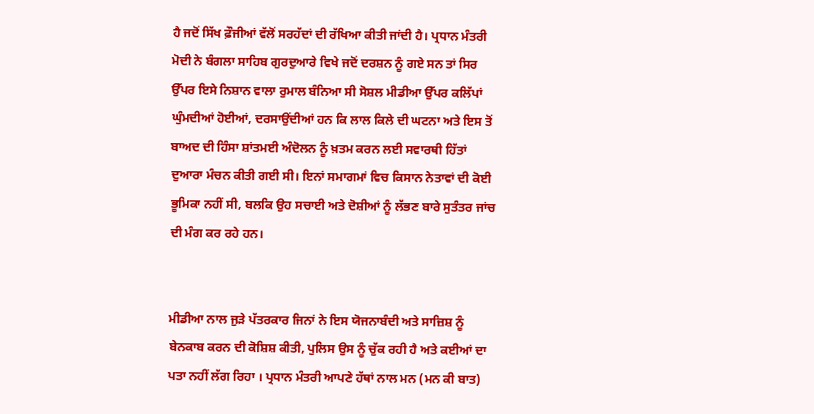ਹੈ ਜਦੋਂ ਸਿੱਖ ਫ਼ੌਜੀਆਂ ਵੱਲੋਂ ਸਰਹੱਦਾਂ ਦੀ ਰੱਖਿਆ ਕੀਤੀ ਜਾਂਦੀ ਹੈ। ਪ੍ਰਧਾਨ ਮੰਤਰੀ ਮੋਦੀ ਨੇ ਬੰਗਲਾ ਸਾਹਿਬ ਗੁਰਦੁਆਰੇ ਵਿਖੇ ਜਦੋਂ ਦਰਸ਼ਨ ਨੂੰ ਗਏ ਸਨ ਤਾਂ ਸਿਰ ਉੱਪਰ ਇਸੇ ਨਿਸ਼ਾਨ ਵਾਲਾ ਰੁਮਾਲ ਬੰਨਿਆ ਸੀ ਸੋਸ਼ਲ ਮੀਡੀਆ ਉੱਪਰ ਕਲਿੱਪਾਂ ਘੁੰਮਦੀਆਂ ਹੋਈਆਂ, ਦਰਸਾਉਂਦੀਆਂ ਹਨ ਕਿ ਲਾਲ ਕਿਲੇ ਦੀ ਘਟਨਾ ਅਤੇ ਇਸ ਤੋਂ ਬਾਅਦ ਦੀ ਹਿੰਸਾ ਸ਼ਾਂਤਮਈ ਅੰਦੋਲਨ ਨੂੰ ਖ਼ਤਮ ਕਰਨ ਲਈ ਸਵਾਰਥੀ ਹਿੱਤਾਂ ਦੁਆਰਾ ਮੰਚਨ ਕੀਤੀ ਗਈ ਸੀ। ਇਨਾਂ ਸਮਾਗਮਾਂ ਵਿਚ ਕਿਸਾਨ ਨੇਤਾਵਾਂ ਦੀ ਕੋਈ ਭੂਮਿਕਾ ਨਹੀਂ ਸੀ, ਬਲਕਿ ਉਹ ਸਚਾਈ ਅਤੇ ਦੋਸ਼ੀਆਂ ਨੂੰ ਲੱਭਣ ਬਾਰੇ ਸੁਤੰਤਰ ਜਾਂਚ ਦੀ ਮੰਗ ਕਰ ਰਹੇ ਹਨ।


ਮੀਡੀਆ ਨਾਲ ਜੁੜੇ ਪੱਤਰਕਾਰ ਜਿਨਾਂ ਨੇ ਇਸ ਯੋਜਨਾਬੰਦੀ ਅਤੇ ਸਾਜ਼ਿਸ਼ ਨੂੰ ਬੇਨਕਾਬ ਕਰਨ ਦੀ ਕੋਸ਼ਿਸ਼ ਕੀਤੀ, ਪੁਲਿਸ ਉਸ ਨੂੰ ਚੁੱਕ ਰਹੀ ਹੈ ਅਤੇ ਕਈਆਂ ਦਾ ਪਤਾ ਨਹੀਂ ਲੱਗ ਰਿਹਾ । ਪ੍ਰਧਾਨ ਮੰਤਰੀ ਆਪਣੇ ਹੱਥਾਂ ਨਾਲ ਮਨ (ਮਨ ਕੀ ਬਾਤ)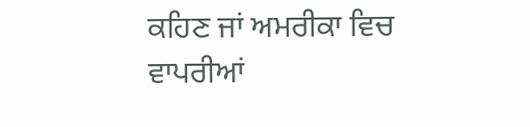ਕਹਿਣ ਜਾਂ ਅਮਰੀਕਾ ਵਿਚ ਵਾਪਰੀਆਂ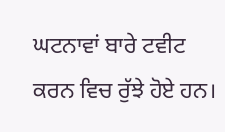ਘਟਨਾਵਾਂ ਬਾਰੇ ਟਵੀਟ ਕਰਨ ਵਿਚ ਰੁੱਝੇ ਹੋਏ ਹਨ।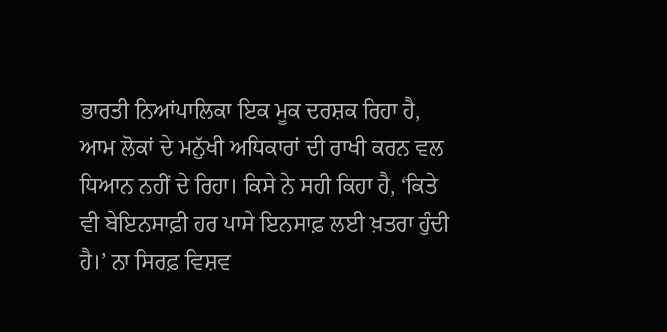ਭਾਰਤੀ ਨਿਆਂਪਾਲਿਕਾ ਇਕ ਮੂਕ ਦਰਸ਼ਕ ਰਿਹਾ ਹੈ, ਆਮ ਲੋਕਾਂ ਦੇ ਮਨੁੱਖੀ ਅਧਿਕਾਰਾਂ ਦੀ ਰਾਖੀ ਕਰਨ ਵਲ ਧਿਆਨ ਨਹੀਂ ਦੇ ਰਿਹਾ। ਕਿਸੇ ਨੇ ਸਹੀ ਕਿਹਾ ਹੈ, ‘ਕਿਤੇ ਵੀ ਬੇਇਨਸਾਫ਼ੀ ਹਰ ਪਾਸੇ ਇਨਸਾਫ਼ ਲਈ ਖ਼ਤਰਾ ਹੁੰਦੀ ਹੈ।’ ਨਾ ਸਿਰਫ਼ ਵਿਸ਼ਵ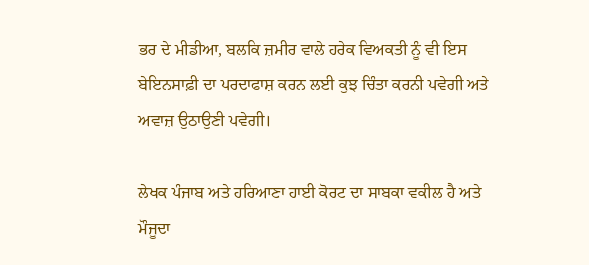ਭਰ ਦੇ ਮੀਡੀਆ, ਬਲਕਿ ਜ਼ਮੀਰ ਵਾਲੇ ਹਰੇਕ ਵਿਅਕਤੀ ਨੂੰ ਵੀ ਇਸ ਬੇਇਨਸਾਫ਼ੀ ਦਾ ਪਰਦਾਫਾਸ਼ ਕਰਨ ਲਈ ਕੁਝ ਚਿੰਤਾ ਕਰਨੀ ਪਵੇਗੀ ਅਤੇ ਅਵਾਜ਼ ਉਠਾਉਣੀ ਪਵੇਗੀ।

ਲੇਖਕ ਪੰਜਾਬ ਅਤੇ ਹਰਿਆਣਾ ਹਾਈ ਕੋਰਟ ਦਾ ਸਾਬਕਾ ਵਕੀਲ ਹੈ ਅਤੇ ਮੌਜੂਦਾ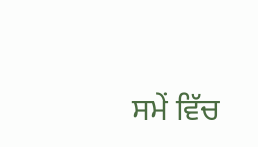ਸਮੇਂ ਵਿੱਚ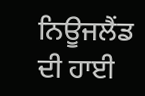ਨਿਊਜਲੈਂਡ ਦੀ ਹਾਈ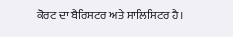ਕੋਰਟ ਦਾ ਬੈਰਿਸਟਰ ਅਤੇ ਸਾਲਿਸਿਟਰ ਹੈ।